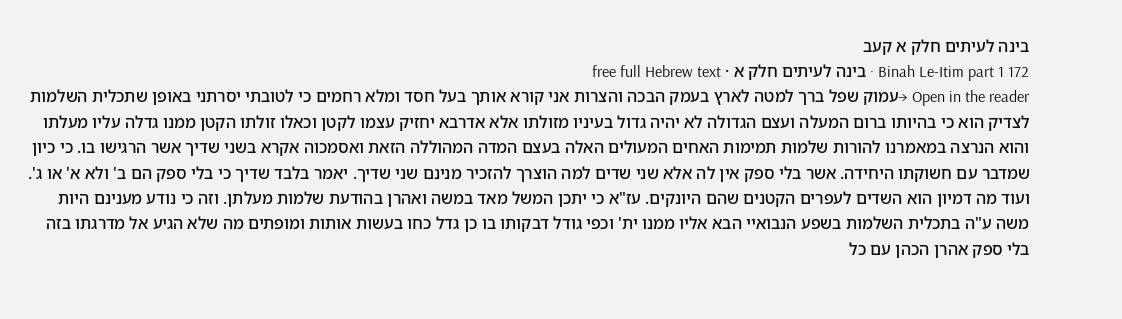בינה לעיתים חלק א קעב
Binah Le-Itim part 1 172 · בינה לעיתים חלק א · free full Hebrew text
Open in the reader →עמוק שפל ברך למטה לארץ בעמק הבכה והצרות אני קורא אותך בעל חסד ומלא רחמים כי לטובתי יסרתני באופן שתכלית השלמות לצדיק הוא כי בהיותו ברום המעלה ועצם הגדולה לא יהיה גדול בעיניו מזולתו אלא אדרבא יחזיק עצמו לקטן וכאלו זולתו הקטן ממנו גדלה עליו מעלתו והוא הנרצה במאמרנו להורות שלמות תמימות האחים המעולים האלה בעצם המדה המהוללה הזאת ואסמכוה אקרא בשני שדיך אשר הרגישו בו. כי כיון שמדבר עם חשוקתו היחידה. אשר בלי ספק אין לה אלא שני שדים למה הוצרך להזכיר מנינם שני שדיך. יאמר בלבד שדיך כי בלי ספק הם ב' ולא א' או ג'. ועוד מה דמיון הוא השדים לעפרים הקטנים שהם היונקים. עז"א כי יתכן המשל מאד במשה ואהרן בהודעת שלמות מעלתן. וזה כי נודע מענינם היות משה ע"ה בתכלית השלמות בשפע הנבואיי הבא אליו ממנו ית' וכפי גודל דבקותו בו כן גדל כחו בעשות אותות ומופתים מה שלא הגיע אל מדרגתו בזה בלי ספק אהרן הכהן עם כל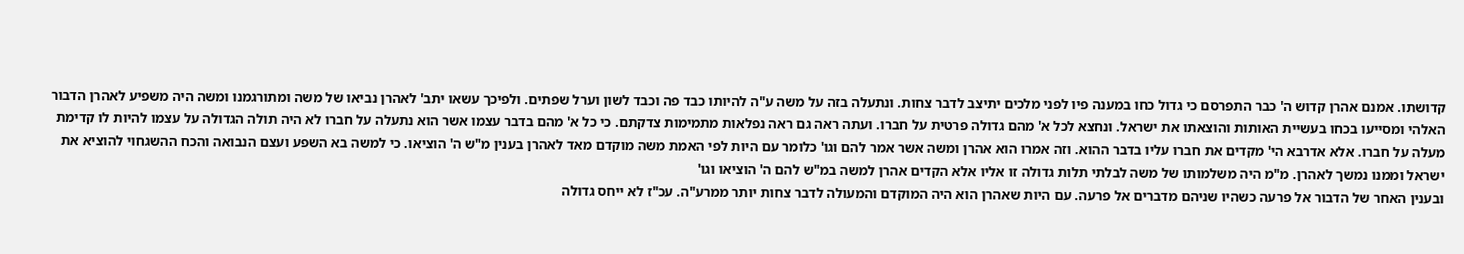קדושתו. אמנם אהרן קדוש ה' כבר התפרסם כי גדול כחו במענה פיו לפני מלכים יתיצב לדבר צחות. ונתעלה בזה על משה ע"ה להיותו כבד פה וכבד לשון וערל שפתים. ולפיכך עשאו יתב' לאהרן נביאו של משה ומתורגמנו ומשה היה משפיע לאהרן הדבור האלהי ומסייעו בכחו בעשיית האותות והוצאתו את ישראל. ונחצא לכל א' מהם גדולה פרטית על חברו. ועתה ראה גם ראה נפלאות מתמימות צדקתם. כי כל א' מהם בדבר עצמו אשר הוא נתעלה על חברו לא היה תולה הגדולה על עצמו להיות לו קדימת מעלה על חברו. אלא אדרבא הי' מקדים את חברו עליו בדבר ההוא. וזה אמרו הוא אהרן ומשה אשר אמר להם וגו' כלומר עם היות לפי האמת משה מוקדם מאד לאהרן בענין מ"ש ה' הוציאו. כי למשה בא השפע ועצם הנבואה והכח ההשגחוי להוציא את ישראל וממנו נמשך לאהרן. מ"מ היה משלמותו של משה לבלתי תלות גדולה זו אליו אלא הקדים אהרן למשה במ"ש להם ה' הוציאו וגו'
ובענין האחר של הדבור אל פרעה כשהיו שניהם מדברים אל פרעה. עם היות שאהרן הוא היה המוקדם והמעולה לדבר צחות יותר ממרע"ה. עכ"ז לא ייחס גדולה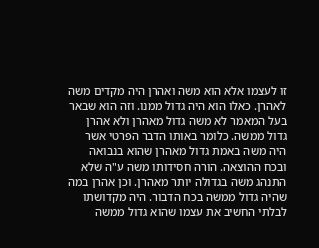זו לעצמו אלא הוא משה ואהרן היה מקדים משה לאהרן. כאלו הוא היה גדול ממנו. וזה הוא שבאר בעל המאמר לא משה גדול מאהרן ולא אהרן גדול ממשה. כלומר באותו הדבר הפרטי אשר היה משה באמת גדול מאהרן שהוא בנבואה ובכח ההוצאה. הורה חסידותו משה ע"ה שלא התנהג משה בגדולה יותר מאהרן. וכן אהרן במה שהיה גדול ממשה בכח הדבור. היה מקדושתו לבלתי החשיב את עצמו שהוא גדול ממשה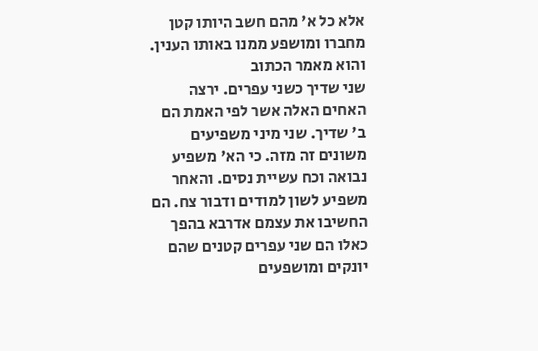אלא כל א' מהם חשב היותו קטן מחברו ומושפע ממנו באותו הענין. והוא מאמר הכתוב
שני שדיך כשני עפרים. ירצה האחים האלה אשר לפי האמת הם ב' שדיך. שני מיני משפיעים משונים זה מזה. כי הא' משפיע נבואה וכח עשיית נסים. והאחר משפיע לשון למודים ודבור צח. הם החשיבו את עצמם אדרבא בהפך כאלו הם שני עפרים קטנים שהם יונקים ומושפעים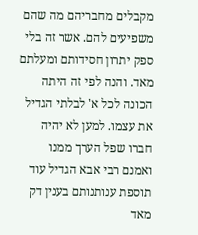מקבלים מחבריהם מה שהם משפיעים להם. אשר זה בלי ספק יתרון חסידותם ומעלתם מאד. והנה לפי זה היתה הכונה לכל א' לבלתי הגדיל את עצמו. למען לא יהיה חברו שפל הערך ממנו
ואמנם רבי אבא הגדיל עוד תוספת ענותנותם בענין דק מאד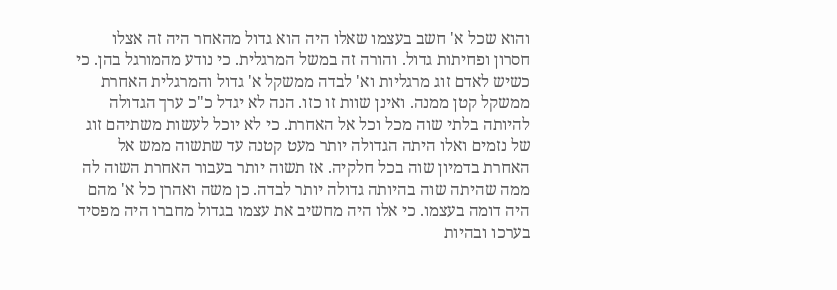והוא שכל א' חשב בעצמו שאלו היה הוא גדול מהאחר היה זה אצלו חסרון ופחיתות גדול. והורה זה במשל המרגלית. כי נודע מהמורגל בהן. כי כשיש לאדם זוג מרגליות וא' לבדה ממשקל א' גדול והמרגלית האחרת ממשקל קטן ממנה. ואינן שוות זו כזו. הנה לא יגדל כ"כ ערך הגדולה להיותה בלתי שוה מכל וכל אל האחרת. כי לא יוכל לעשות משתיהם זוג של נזמים ואלו היתה הגדולה יותר מעט קטנה עד שתשוה ממש אל האחרת בדמיון שוה בכל חלקיה. אז תשוה יותר בעבור האחרת השוה לה ממה שהיתה שוה בהיותה גדולה יותר לבדה. כן משה ואהרן כל א' מהם היה דומה בעצמו. כי אלו היה מחשיב את עצמו בגדול מחברו היה מפסיד בערכו ובהיות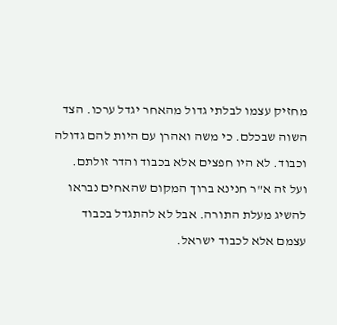מחזיק עצמו לבלתי גדול מהאחר יגדל ערכו. הצד השוה שבכלם. כי משה ואהרן עם היות להם גדולה וכבוד. לא היו חפצים אלא בכבוד והדר זולתם. ועל זה א"ר חנינא ברוך המקום שהאחים נבראו להשיג מעלת התורה. אבל לא להתגדל בכבוד עצמם אלא לכבוד ישראל.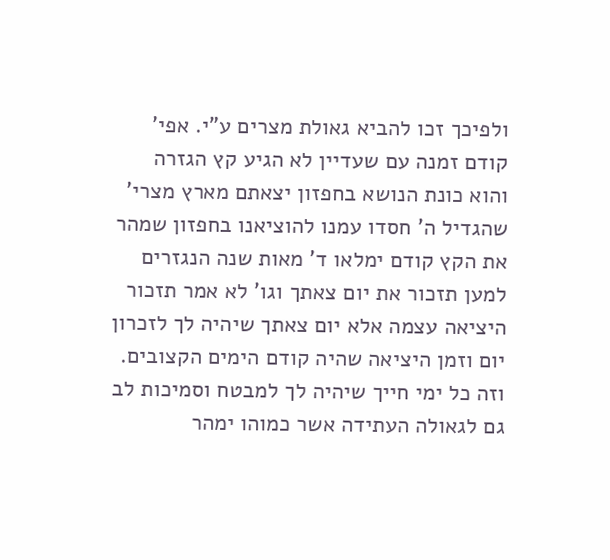ולפיכך זכו להביא גאולת מצרים ע"י. אפי' קודם זמנה עם שעדיין לא הגיע קץ הגזרה והוא כונת הנושא בחפזון יצאתם מארץ מצרי' שהגדיל ה' חסדו עמנו להוציאנו בחפזון שמהר את הקץ קודם ימלאו ד' מאות שנה הנגזרים למען תזכור את יום צאתך וגו' לא אמר תזכור היציאה עצמה אלא יום צאתך שיהיה לך לזכרון יום וזמן היציאה שהיה קודם הימים הקצובים. וזה כל ימי חייך שיהיה לך למבטח וסמיכות לב גם לגאולה העתידה אשר כמוהו ימהר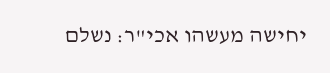יחישה מעשהו אכי"ר: נשלם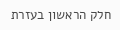חלק הראשון בעזרת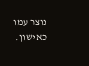נוצר עמו כאישון.